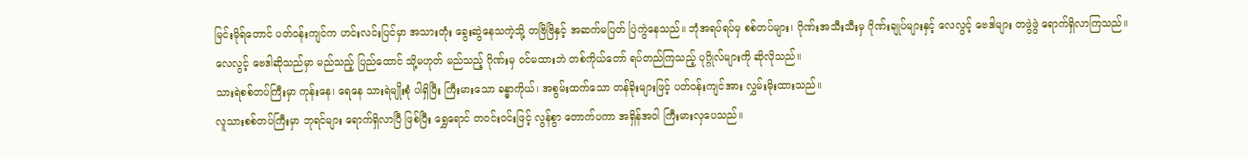မြင်းမိုရ်တောင် ပတ်ဝန်းကျင်က ဟင်းလင်းပြင်မှာ အသားတုံး ခွေးဆွဲနေသကဲ့သို့ တဗြိဗြိနှင့် အဆက်မပြတ် ပြဲကွဲနေသည်။ ဘုံအရပ်ရပ်မှ စစ်တပ်များ၊ ဂိုဏ်းအသီးသီးမှ ဂိုဏ်းချုပ်များနှင့် လေလွင့် ဗေဒါများ တဖွဲဖွဲ ရောက်ရှိလာကြသည်။
လေလွင့် ဗေဒါဆိုသည်မှာ မည်သည့် ပြည်ထောင် သို့မဟုတ် မည်သည့် ဂိုဏ်းမှ ဝင်မထားဘဲ တစ်ကိုယ်တော် ရပ်တည်ကြသည့် ပုဂ္ဂိုလ်များကို ဆိုလိုသည်။
သားရဲစစ်တပ်ကြီးမှာ ကုန်းနေ၊ ရေနေ သားရဲမျိုးစုံ ပါရှိပြီး ကြီးမားသော ခန္ဓာကိုယ်၊ အစွမ်းထက်သော တန်ခိုးများဖြင့် ပတ်ဝန်းကျင်အား လွှမ်းမိုးထားသည်။
လူသားစစ်တပ်ကြီးမှာ ဘုရင်များ ရောက်ရှိလာပြီ ဖြစ်ပြီး ရွှေရောင် တဝင်းဝင်းဖြင့် လွန်စွာ တောက်ပကာ အရှိန်အဝါ ကြီးမားလှပေသည်။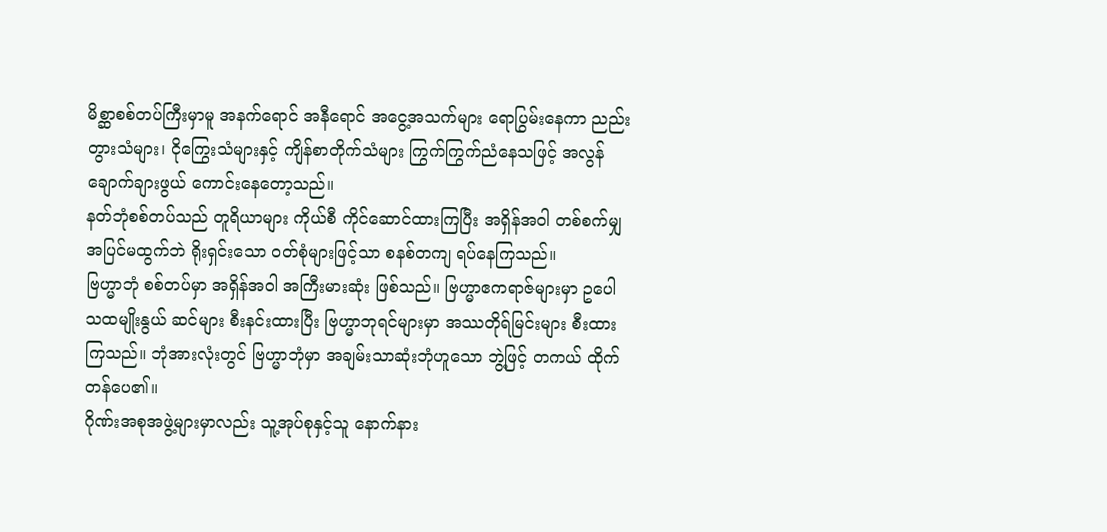မိစ္ဆာစစ်တပ်ကြီးမှာမူ အနက်ရောင် အနီရောင် အငွေ့အသက်များ ရောပြွမ်းနေကာ ညည်းတွားသံများ၊ ငိုကြွေးသံများနှင့် ကျိန်စာတိုက်သံများ ကြွက်ကြွက်ညံနေသဖြင့် အလွန် ချောက်ချားဖွယ် ကောင်းနေတော့သည်။
နတ်ဘုံစစ်တပ်သည် တူရိယာများ ကိုယ်စီ ကိုင်ဆောင်ထားကြပြီး အရှိန်အဝါ တစ်စက်မျှ အပြင်မထွက်ဘဲ ရိုးရှင်းသော ဝတ်စုံများဖြင့်သာ စနစ်တကျ ရပ်နေကြသည်။
ဗြဟ္မာဘုံ စစ်တပ်မှာ အရှိန်အဝါ အကြီးမားဆုံး ဖြစ်သည်။ ဗြဟ္မာဧကရာဇ်များမှာ ဥပေါသထမျိုးနွယ် ဆင်များ စီးနင်းထားပြီး ဗြဟ္မာဘုရင်များမှာ အဿတိုရ်မြင်းများ စီးထားကြသည်။ ဘုံအားလုံးတွင် ဗြဟ္မာဘုံမှာ အချမ်းသာဆုံးဘုံဟူသော ဘွဲ့ဖြင့် တကယ် ထိုက်တန်ပေ၏။
ဂိုဏ်းအစုအဖွဲ့များမှာလည်း သူ့အုပ်စုနှင့်သူ နောက်နား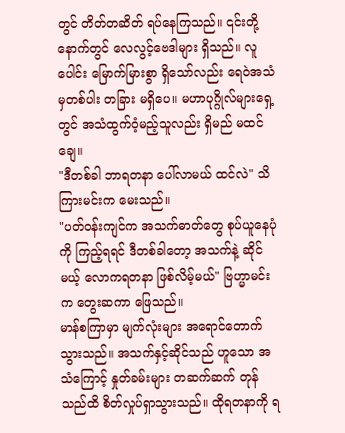တွင် တိတ်တဆိတ် ရပ်နေကြသည်။ ၎င်းတို့နောက်တွင် လေလွင့်ဗေဒါများ ရှိသည်။ လူပေါင်း မြောက်မြားစွာ ရှိသော်လည်း ရေဝဲအသံမှတစ်ပါး တခြား မရှိပေ။ မဟာပုဂ္ဂိုလ်များရှေ့တွင် အသံထွက်ဝံ့မည့်သူလည်း ရှိမည် မထင်ချေ။
"ဒီတစ်ခါ ဘာရတနာ ပေါ်လာမယ် ထင်လဲ" သိကြားမင်းက မေးသည်။
"ပတ်ဝန်းကျင်က အသက်ဓာတ်တွေ စုပ်ယူနေပုံကို ကြည့်ရရင် ဒီတစ်ခါတော့ အသက်နဲ့ ဆိုင်မယ့် လောကရတနာ ဖြစ်လိမ့်မယ်" ဗြဟ္မာမင်းက တွေးဆကာ ဖြေသည်။
မာန်စကြာမှာ မျက်လုံးများ အရောင်တောက်သွားသည်။ အသက်နှင့်ဆိုင်သည် ဟူသော အသံကြောင့် နှုတ်ခမ်းများ တဆက်ဆက် တုန်သည်ထိ စိတ်လှုပ်ရှာသွားသည်။ ထိုရတနာကို ရ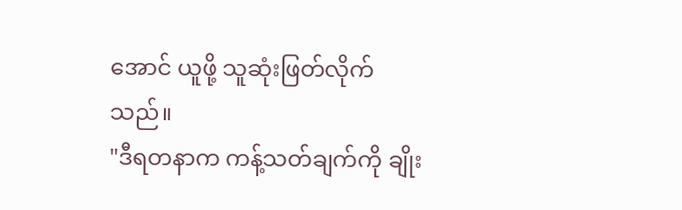အောင် ယူဖို့ သူဆုံးဖြတ်လိုက်သည်။
"ဒီရတနာက ကန့်သတ်ချက်ကို ချိုး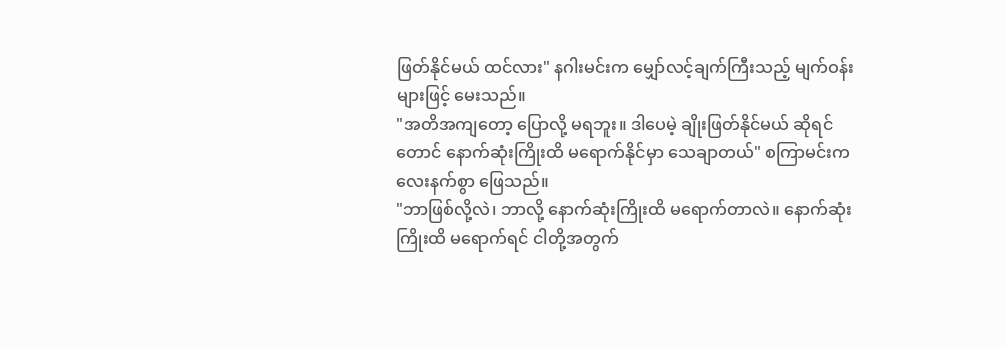ဖြတ်နိုင်မယ် ထင်လား" နဂါးမင်းက မျှော်လင့်ချက်ကြီးသည့် မျက်ဝန်းများဖြင့် မေးသည်။
"အတိအကျတော့ ပြောလို့ မရဘူး။ ဒါပေမဲ့ ချိုးဖြတ်နိုင်မယ် ဆိုရင်တောင် နောက်ဆုံးကြိုးထိ မရောက်နိုင်မှာ သေချာတယ်" စကြာမင်းက လေးနက်စွာ ဖြေသည်။
"ဘာဖြစ်လို့လဲ၊ ဘာလို့ နောက်ဆုံးကြိုးထိ မရောက်တာလဲ။ နောက်ဆုံးကြိုးထိ မရောက်ရင် ငါတို့အတွက်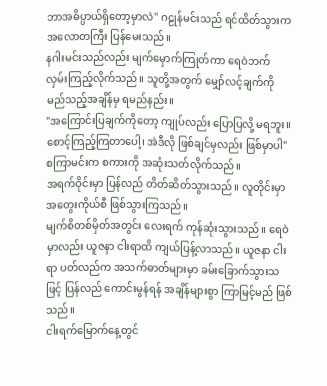ဘာအဓိပ္ပာယ်ရှိတော့မှာလဲ" ဂဠုန်မင်းသည် ရင်ထိတ်သွားက အလောတကြီး ပြန်မေးသည်။
နဂါးမင်းသည်လည်း မျက်မှောက်ကြုတ်ကာ ရေဝဲဘက် လှမ်းကြည့်လိုက်သည်။ သူတို့အတွက် မျှော်လင့်ချက်ကို မည်သည့်အချိန်မှ ရမည်နည်း။
"အကြောင်းပြချက်ကိုတော့ ကျုပ်လည်း ပြောပြလို့ မရဘူး။ စောင့်ကြည့်ကြတာပေါ့၊ အဲဒီလို ဖြစ်ချင်မှလည်း ဖြစ်မှာပါ" စကြာမင်းက စကားကို အဆုံးသတ်လိုက်သည်။
အရက်ဝိုင်းမှာ ပြန်လည် တိတ်ဆိတ်သွားသည်။ လူတိုင်းမှာ အတွေးကိုယ်စီ ဖြစ်သွားကြသည်။
မျက်စိတစ်မှိတ်အတွင်း လေးရက် ကုန်ဆုံးသွားသည်။ ရေဝဲမှာလည်း ယူဇနာ ငါးရာထိ ကျယ်ပြန့်လာသည်။ ယူဇနာ ငါးရာ ပတ်လည်က အသက်ဓာတ်များမှာ ခမ်းခြောက်သွားသဖြင့် ပြန်လည် ကောင်းမွန်ရန် အချိန်များစွာ ကြာမြင့်မည် ဖြစ်သည်။
ငါးရက်မြောက်နေ့တွင်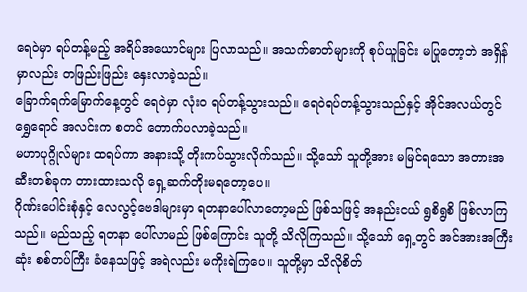ရေဝဲမှာ ရပ်တန့်မည့် အရိပ်အယောင်များ ပြလာသည်။ အသက်ဓာတ်များကို စုပ်ယူခြင်း မပြုတော့ဘဲ အရှိန်မှာလည်း တဖြည်းဖြည်း နှေးလာခဲ့သည်။
ခြောက်ရက်မြောက်နေ့တွင် ရေဝဲမှာ လုံးဝ ရပ်တန့်သွားသည်။ ရေဝဲရပ်တန့်သွားသည်နှင့် အိုင်အလယ်တွင် ရွှေရောင် အလင်းက စတင် တောက်ပလာခဲ့သည်။
မဟာပုဂ္ဂိုလ်များ ထရပ်ကာ အနားသို့ တိုးကပ်သွားလိုက်သည်။ သို့သော် သူတို့အား မမြင်ရသော အတားအဆီးတစ်ခုက တားထားသလို ရှေ့ဆက်တိုးမရတော့ပေ။
ဂိုဏ်းပေါင်းစုံနှင့် လေလွင့်ဗေဒါများမှာ ရတနာပေါ်လာတော့မည် ဖြစ်သဖြင့် အနည်းငယ် ရွစိရွစိ ဖြစ်လာကြသည်။ မည်သည့် ရတနာ ပေါ်လာမည် ဖြစ်ကြောင်း သူတို့ သိလိုကြသည်။ သို့သော် ရှေ့တွင် အင်အားအကြီးဆုံး စစ်တပ်ကြီး ခံနေသဖြင့် အရဲလည်း မကိုးရဲကြပေ။ သူတို့မှာ သိလိုစိတ်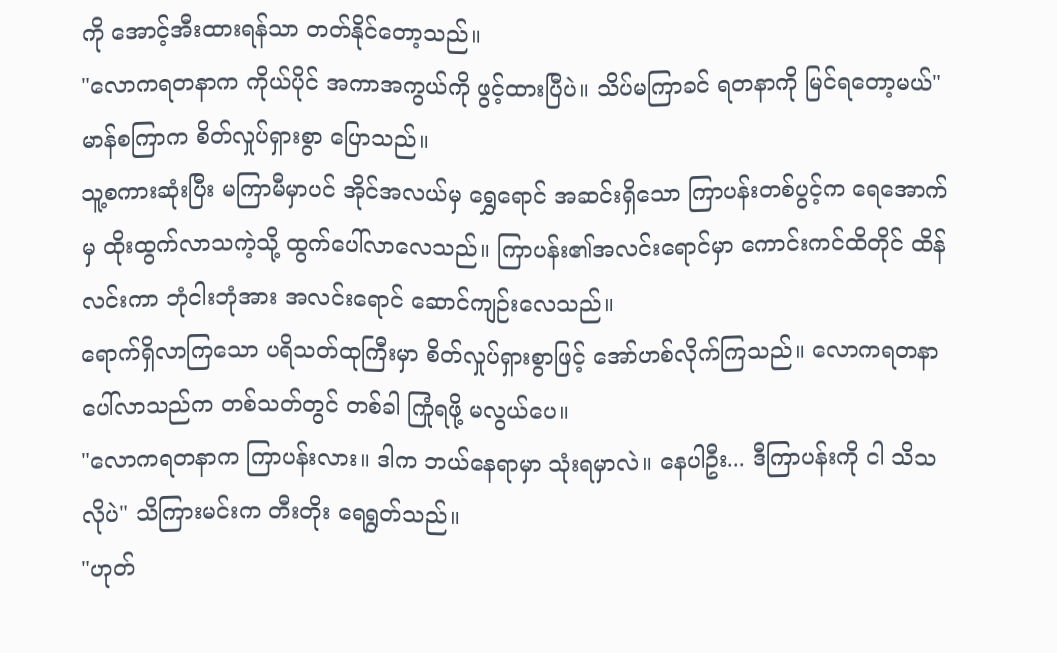ကို အောင့်အီးထားရန်သာ တတ်နိုင်တော့သည်။
"လောကရတနာက ကိုယ်ပိုင် အကာအကွယ်ကို ဖွင့်ထားပြီပဲ။ သိပ်မကြာခင် ရတနာကို မြင်ရတော့မယ်" မာန်စကြာက စိတ်လှုပ်ရှားစွာ ပြောသည်။
သူ့စကားဆုံးပြီး မကြာမီမှာပင် အိုင်အလယ်မှ ရွှေရောင် အဆင်းရှိသော ကြာပန်းတစ်ပွင့်က ရေအောက်မှ ထိုးထွက်လာသကဲ့သို့ ထွက်ပေါ်လာလေသည်။ ကြာပန်း၏အလင်းရောင်မှာ ကောင်းကင်ထိတိုင် ထိန်လင်းကာ ဘုံငါးဘုံအား အလင်းရောင် ဆောင်ကျဉ်းလေသည်။
ရောက်ရှိလာကြသော ပရိသတ်ထုကြီးမှာ စိတ်လှုပ်ရှားစွာဖြင့် အော်ဟစ်လိုက်ကြသည်။ လောကရတနာ ပေါ်လာသည်က တစ်သတ်တွင် တစ်ခါ ကြုံရဖို့ မလွယ်ပေ။
"လောကရတနာက ကြာပန်းလား။ ဒါက ဘယ်နေရာမှာ သုံးရမှာလဲ။ နေပါဦး... ဒီကြာပန်းကို ငါ သိသလိုပဲ" သိကြားမင်းက တီးတိုး ရေရွတ်သည်။
"ဟုတ်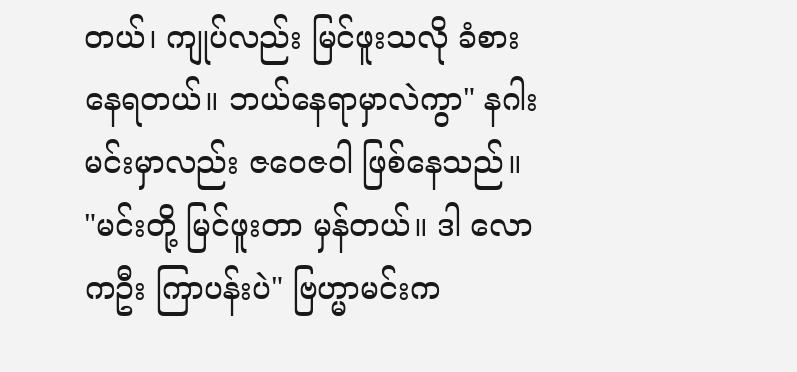တယ်၊ ကျုပ်လည်း မြင်ဖူးသလို ခံစားနေရတယ်။ ဘယ်နေရာမှာလဲကွာ" နဂါးမင်းမှာလည်း ဇဝေဇဝါ ဖြစ်နေသည်။
"မင်းတို့ မြင်ဖူးတာ မှန်တယ်။ ဒါ လောကဦး ကြာပန်းပဲ" ဗြဟ္မာမင်းက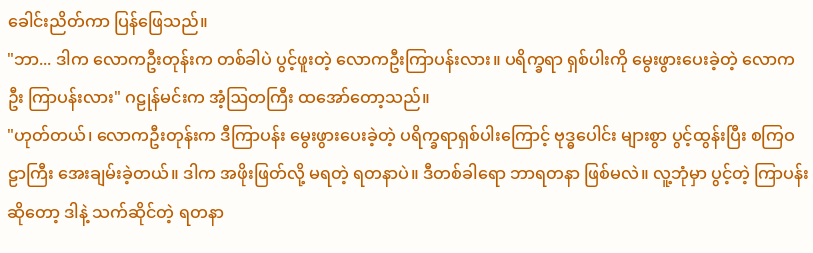ခေါင်းညိတ်ကာ ပြန်ဖြေသည်။
"ဘာ... ဒါက လောကဦးတုန်းက တစ်ခါပဲ ပွင့်ဖူးတဲ့ လောကဦးကြာပန်းလား။ ပရိက္ခရာ ရှစ်ပါးကို မွေးဖွားပေးခဲ့တဲ့ လောကဦး ကြာပန်းလား" ဂဠုန်မင်းက အံ့ဩတကြီး ထအော်တော့သည်။
"ဟုတ်တယ်၊ လောကဦးတုန်းက ဒီကြာပန်း မွေးဖွားပေးခဲ့တဲ့ ပရိက္ခရာရှစ်ပါးကြောင့် ဗုဒ္ဓပေါင်း များစွာ ပွင့်ထွန်းပြီး စကြဝဠာကြီး အေးချမ်းခဲ့တယ်။ ဒါက အဖိုးဖြတ်လို့ မရတဲ့ ရတနာပဲ။ ဒီတစ်ခါရော ဘာရတနာ ဖြစ်မလဲ။ လူ့ဘုံမှာ ပွင့်တဲ့ ကြာပန်းဆိုတော့ ဒါနဲ့ သက်ဆိုင်တဲ့ ရတနာ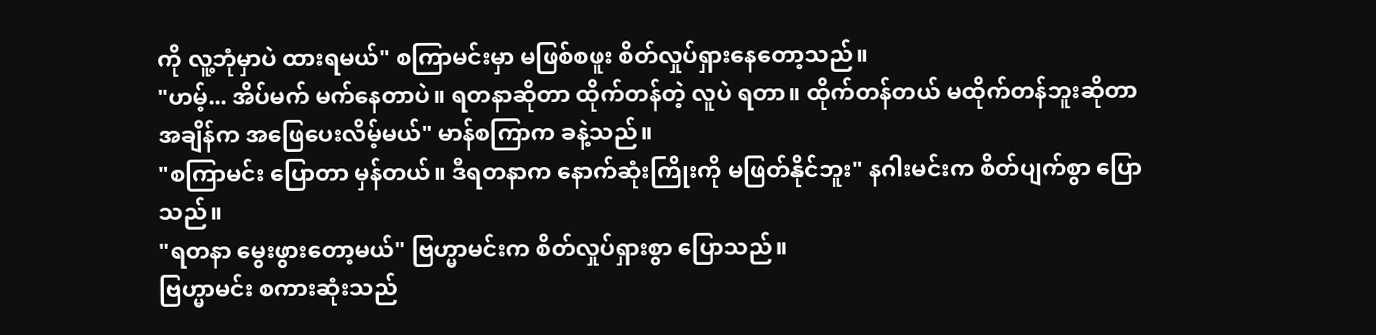ကို လူ့ဘုံမှာပဲ ထားရမယ်" စကြာမင်းမှာ မဖြစ်စဖူး စိတ်လှုပ်ရှားနေတော့သည်။
"ဟမ့်... အိပ်မက် မက်နေတာပဲ။ ရတနာဆိုတာ ထိုက်တန်တဲ့ လူပဲ ရတာ။ ထိုက်တန်တယ် မထိုက်တန်ဘူးဆိုတာ အချိန်က အဖြေပေးလိမ့်မယ်" မာန်စကြာက ခနဲ့သည်။
"စကြာမင်း ပြောတာ မှန်တယ်။ ဒီရတနာက နောက်ဆုံးကြိုးကို မဖြတ်နိုင်ဘူး" နဂါးမင်းက စိတ်ပျက်စွာ ပြောသည်။
"ရတနာ မွေးဖွားတော့မယ်" ဗြဟ္မာမင်းက စိတ်လှုပ်ရှားစွာ ပြောသည်။
ဗြဟ္မာမင်း စကားဆုံးသည်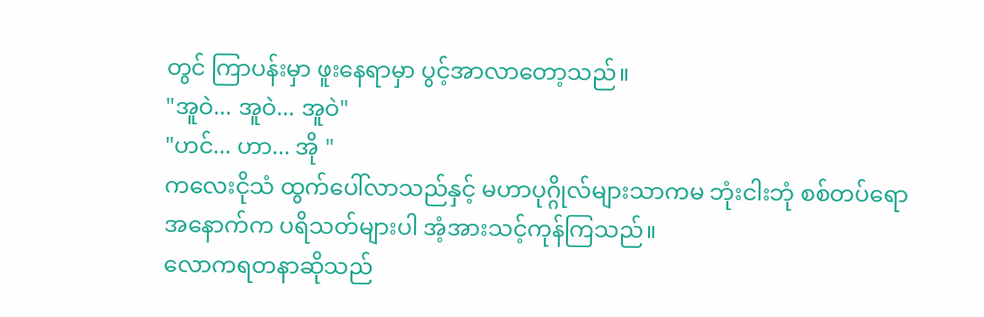တွင် ကြာပန်းမှာ ဖူးနေရာမှာ ပွင့်အာလာတော့သည်။
"အူဝဲ... အူဝဲ... အူဝဲ"
"ဟင်... ဟာ... အို "
ကလေးငိုသံ ထွက်ပေါ်လာသည်နှင့် မဟာပုဂ္ဂိုလ်များသာကမ ဘုံးငါးဘုံ စစ်တပ်ရော အနောက်က ပရိသတ်များပါ အံ့အားသင့်ကုန်ကြသည်။
လောကရတနာဆိုသည်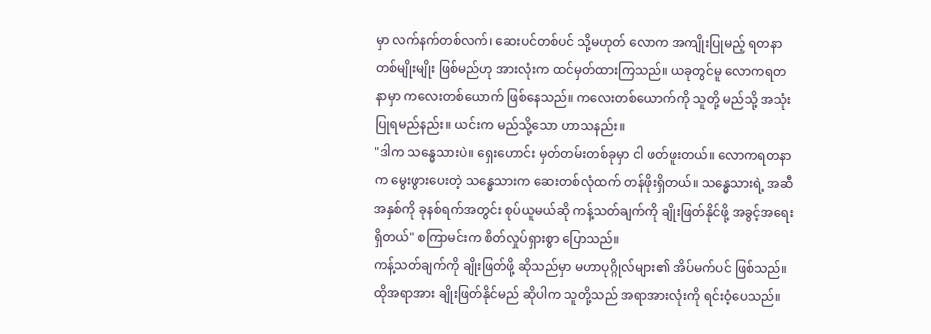မှာ လက်နက်တစ်လက်၊ ဆေးပင်တစ်ပင် သို့မဟုတ် လောက အကျိုးပြုမည့် ရတနာ တစ်မျိုးမျိုး ဖြစ်မည်ဟု အားလုံးက ထင်မှတ်ထားကြသည်။ ယခုတွင်မူ လောကရတနာမှာ ကလေးတစ်ယောက် ဖြစ်နေသည်။ ကလေးတစ်ယောက်ကို သူတို့ မည်သို့ အသုံးပြုရမည်နည်း။ ယင်းက မည်သို့သော ဟာသနည်း။
"ဒါက သန္ဓေသားပဲ။ ရှေးဟောင်း မှတ်တမ်းတစ်ခုမှာ ငါ ဖတ်ဖူးတယ်။ လောကရတနာက မွေးဖွားပေးတဲ့ သန္ဓေသားက ဆေးတစ်လုံထက် တန်ဖိုးရှိတယ်။ သန္ဓေသားရဲ့ အဆီအနှစ်ကို ခုနစ်ရက်အတွင်း စုပ်ယူမယ်ဆို ကန့်သတ်ချက်ကို ချိုးဖြတ်နိုင်ဖို့ အခွင့်အရေး ရှိတယ်" စကြာမင်းက စိတ်လှုပ်ရှားစွာ ပြောသည်။
ကန့်သတ်ချက်ကို ချိုးဖြတ်ဖို့ ဆိုသည်မှာ မဟာပုဂ္ဂိုလ်များ၏ အိပ်မက်ပင် ဖြစ်သည်။ ထိုအရာအား ချိုးဖြတ်နိုင်မည် ဆိုပါက သူတို့သည် အရာအားလုံးကို ရင်းဝံ့ပေသည်။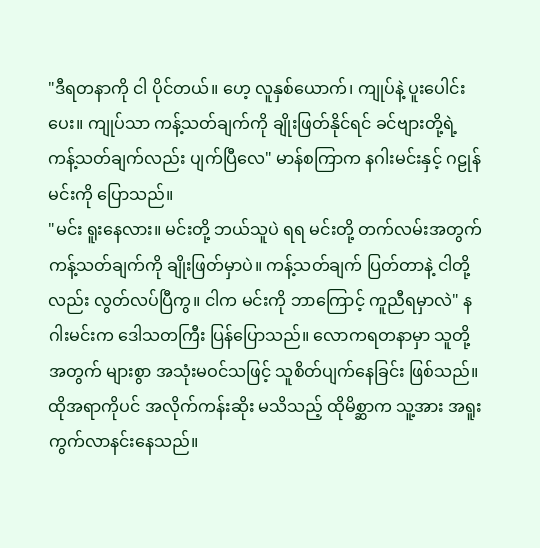"ဒီရတနာကို ငါ ပိုင်တယ်။ ဟေ့ လူနှစ်ယောက်၊ ကျုပ်နဲ့ ပူးပေါင်းပေး။ ကျုပ်သာ ကန့်သတ်ချက်ကို ချိုးဖြတ်နိုင်ရင် ခင်ဗျားတို့ရဲ့ ကန့်သတ်ချက်လည်း ပျက်ပြီလေ" မာန်စကြာက နဂါးမင်းနှင့် ဂဠုန်မင်းကို ပြောသည်။
"မင်း ရူးနေလား။ မင်းတို့ ဘယ်သူပဲ ရရ မင်းတို့ တက်လမ်းအတွက် ကန့်သတ်ချက်ကို ချိုးဖြတ်မှာပဲ။ ကန့်သတ်ချက် ပြတ်တာနဲ့ ငါတို့လည်း လွတ်လပ်ပြီကွ။ ငါက မင်းကို ဘာကြောင့် ကူညီရမှာလဲ" နဂါးမင်းက ဒေါသတကြီး ပြန်ပြောသည်။ လောကရတနာမှာ သူတို့အတွက် များစွာ အသုံးမဝင်သဖြင့် သူစိတ်ပျက်နေခြင်း ဖြစ်သည်။ ထိုအရာကိုပင် အလိုက်ကန်းဆိုး မသိသည့် ထိုမိစ္ဆာက သူ့အား အရူးကွက်လာနင်းနေသည်။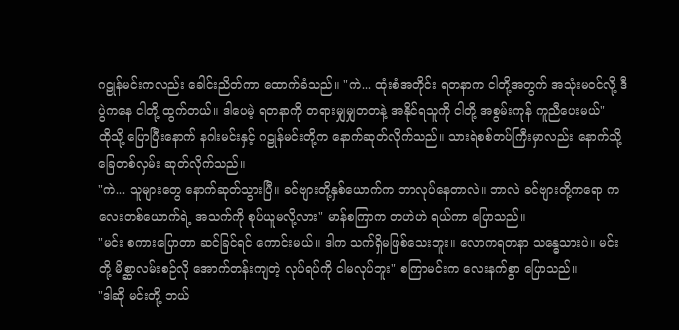ဂဠုန်မင်းကလည်း ခေါင်းညိတ်ကာ ထောက်ခံသည်။ "ကဲ... ထုံးစံအတိုင်း ရတနာက ငါတို့အတွက် အသုံးမဝင်လို့ ဒီပွဲကနေ ငါတို့ ထွက်တယ်။ ဒါပေမဲ့ ရတနာကို တရားမျှမျှတတနဲ့ အနိုင်ရသူကို ငါတို့ အစွမ်းကုန် ကူညီပေးမယ်"
ထိုသို့ ပြောပြီးနောက် နဂါးမင်းနှင့် ဂဠုန်မင်းတို့က နောက်ဆုတ်လိုက်သည်။ သားရဲစစ်တပ်ကြီးမှာလည်း နောက်သို့ ခြေတစ်လှမ်း ဆုတ်လိုက်သည်။
"ကဲ... သူများတွေ နောက်ဆုတ်သွားပြီ။ ခင်ဗျားတို့နှစ်ယောက်က ဘာလုပ်နေတာလဲ။ ဘာလဲ ခင်ဗျားတို့ကရော ကလေးတစ်ယောက်ရဲ့ အသက်ကို စုပ်ယူမလို့လား" မာန်စကြာက တဟဲဟဲ ရယ်ကာ ပြောသည်။
"မင်း စကားပြောတာ ဆင်ခြင်ရင် ကောင်းမယ်။ ဒါက သက်ရှိမဖြစ်သေးဘူး။ လောကရတနာ သန္ဓေသားပဲ။ မင်းတို့ မိစ္ဆာလမ်းစဉ်လို အောက်တန်းကျတဲ့ လုပ်ရပ်ကို ငါမလုပ်ဘူး" စကြာမင်းက လေးနက်စွာ ပြောသည်။
"ဒါဆို မင်းတို့ ဘယ်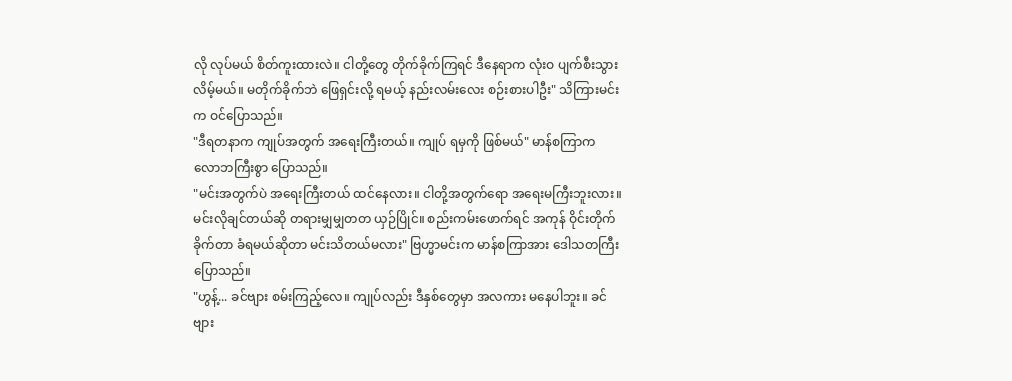လို လုပ်မယ် စိတ်ကူးထားလဲ။ ငါတို့တွေ တိုက်ခိုက်ကြရင် ဒီနေရာက လုံးဝ ပျက်စီးသွားလိမ့်မယ်။ မတိုက်ခိုက်ဘဲ ဖြေရှင်းလို့ ရမယ့် နည်းလမ်းလေး စဉ်းစားပါဦး" သိကြားမင်းက ဝင်ပြောသည်။
"ဒီရတနာက ကျုပ်အတွက် အရေးကြီးတယ်။ ကျုပ် ရမှကို ဖြစ်မယ်" မာန်စကြာက လောဘကြီးစွာ ပြောသည်။
"မင်းအတွက်ပဲ အရေးကြီးတယ် ထင်နေလား။ ငါတို့အတွက်ရော အရေးမကြီးဘူးလား။ မင်းလိုချင်တယ်ဆို တရားမျှမျှတတ ယှဉ်ပြိုင်။ စည်းကမ်းဖောက်ရင် အကုန် ဝိုင်းတိုက်ခိုက်တာ ခံရမယ်ဆိုတာ မင်းသိတယ်မလား" ဗြဟ္မာမင်းက မာန်စကြာအား ဒေါသတကြီး ပြောသည်။
"ဟွန့်... ခင်ဗျား စမ်းကြည့်လေ။ ကျုပ်လည်း ဒီနှစ်တွေမှာ အလကား မနေပါဘူး။ ခင်ဗျား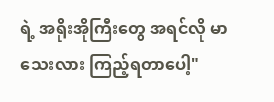ရဲ့ အရိုးအိုကြီးတွေ အရင်လို မာသေးလား ကြည့်ရတာပေါ့"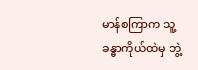မာန်စကြာက သူ့ခန္ဓာကိုယ်ထဲမှ ဘွဲ့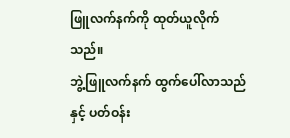ဖြူလက်နက်ကို ထုတ်ယူလိုက်သည်။
ဘွဲ့ဖြူလက်နက် ထွက်ပေါ်လာသည်နှင့် ပတ်ဝန်း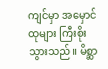ကျင်မှာ အမှောင်ထုများ ကြီးစိုးသွားသည်။ မိစ္ဆာ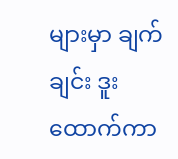များမှာ ချက်ချင်း ဒူးထောက်ကာ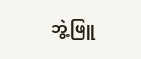ဘွဲ့ဖြူ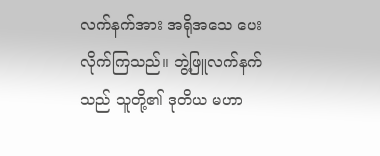လက်နက်အား အရိုအသေ ပေးလိုက်ကြသည်။ ဘွဲ့ဖြူလက်နက်သည် သူတို့၏ ဒုတိယ မဟာ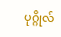ပုဂ္ဂိုလ်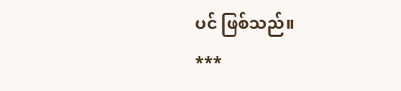ပင် ဖြစ်သည်။
***